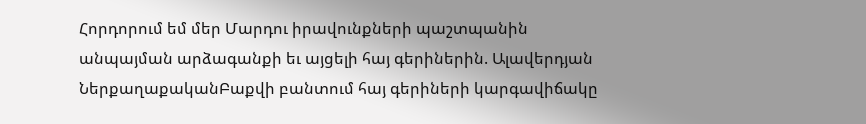Հորդորում եմ մեր Մարդու իրավունքների պաշտպանին անպայման արձագանքի եւ այցելի հայ գերիներին. Ալավերդյան
ՆերքաղաքականԲաքվի բանտում հայ գերիների կարգավիճակը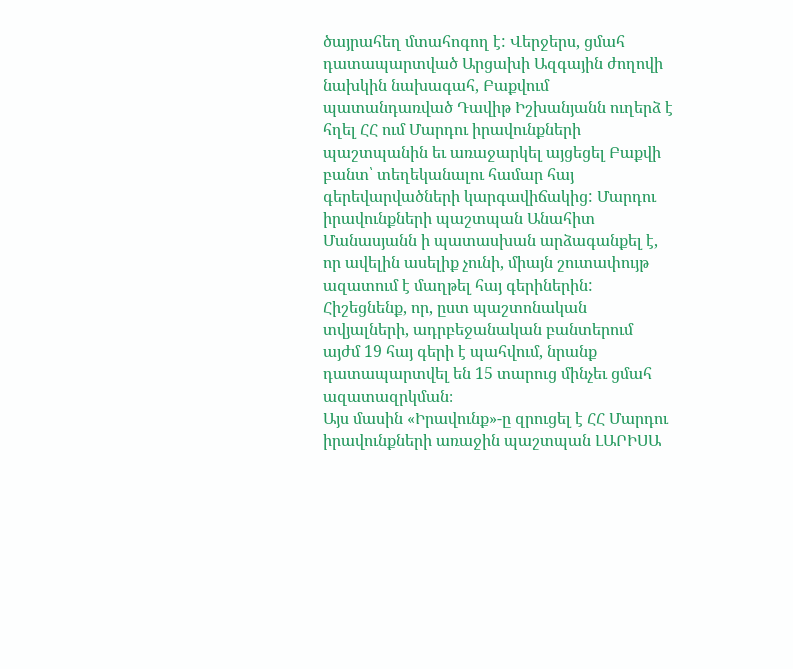ծայրահեղ մտահոգող է: Վերջերս, ցմահ դատապարտված Արցախի Ազգային ժողովի նախկին նախագահ, Բաքվում պատանդառված Դավիթ Իշխանյանն ուղերձ է հղել ՀՀ ում Մարդու իրավունքների պաշտպանին եւ առաջարկել այցեցել Բաքվի բանտ՝ տեղեկանալու համար հայ գերեվարվածների կարգավիճակից: Մարդու իրավունքների պաշտպան Անահիտ Մանասյանն ի պատասխան արձագանքել է, որ ավելին ասելիք չունի, միայն շուտափույթ ազատում է մաղթել հայ գերիներին: Հիշեցնենք, որ, ըստ պաշտոնական տվյալների, ադրբեջանական բանտերում այժմ 19 հայ գերի է պահվում, նրանք դատապարտվել են 15 տարուց մինչեւ ցմահ ազատազրկման։
Այս մասին «Իրավունք»-ը զրուցել է ՀՀ Մարդու իրավունքների առաջին պաշտպան ԼԱՐԻՍԱ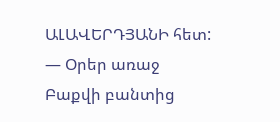ԱԼԱՎԵՐԴՅԱՆԻ հետ:
— Օրեր առաջ Բաքվի բանտից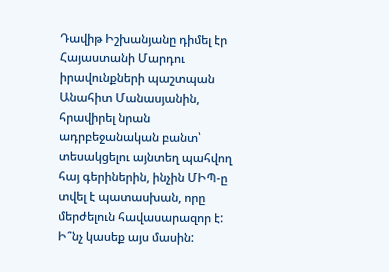Դավիթ Իշխանյանը դիմել էր Հայաստանի Մարդու իրավունքների պաշտպան Անահիտ Մանասյանին, հրավիրել նրան ադրբեջանական բանտ՝ տեսակցելու այնտեղ պահվող հայ գերիներին, ինչին ՄԻՊ-ը տվել է պատասխան, որը մերժելուն հավասարազոր է: Ի՞նչ կասեք այս մասին: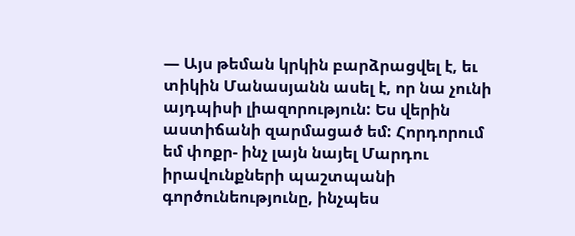— Այս թեման կրկին բարձրացվել է, եւ տիկին Մանասյանն ասել է, որ նա չունի այդպիսի լիազորություն: Ես վերին աստիճանի զարմացած եմ: Հորդորում եմ փոքր- ինչ լայն նայել Մարդու իրավունքների պաշտպանի գործունեությունը, ինչպես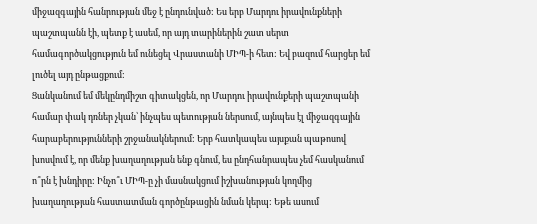միջազգային հանրության մեջ է ընդունված: Ես երբ Մարդու իրավունքների պաշտպանն էի, պետք է ասեմ, որ այդ տարիներին շատ սերտ համագործակցություն եմ ունեցել Վրաստանի ՄԻՊ-ի հետ: Եվ բազում հարցեր եմ լուծել այդ ընթացքում:
Ցանկանում եմ մեկընդմիշտ գիտակցեն, որ Մարդու իրավունքերի պաշտպանի համար փակ դռներ չկան՝ ինչպես պետության ներսում, այնպես էլ միջազգային հարաբերությունների շրջանակներում: Երբ հատկապես այսքան պաթոսով խոսվում է, որ մենք խաղաղության ենք գնում, ես ընդհանրապես չեմ հասկանում ո՞րն է խնդիրը: Ինչո՞ւ ՄԻՊ-ը չի մասնակցում իշխանության կողմից խաղաղության հաստատման գործընթացին նման կերպ: Եթե ասում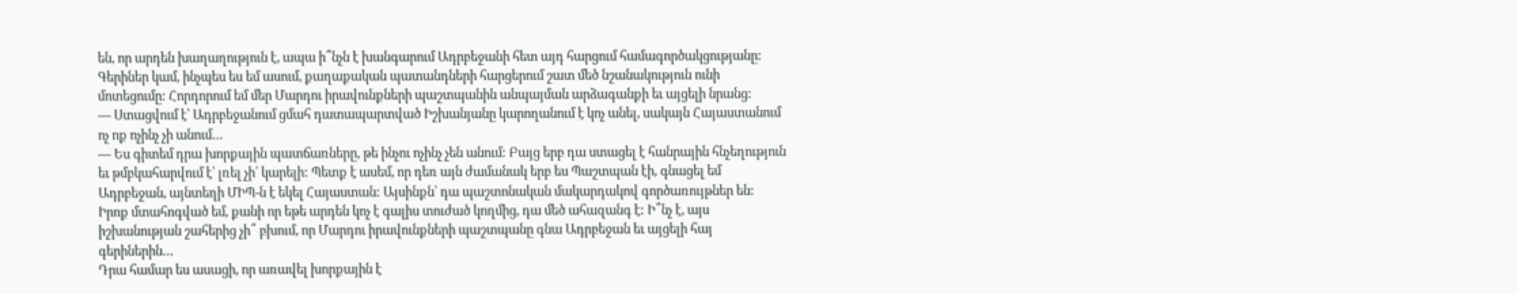են, որ արդեն խաղաղություն է, ապա ի՞նչն է խանգարում Ադրբեջանի հետ այդ հարցում համագործակցությանը:
Գերիներ կամ, ինչպես ես եմ ասում, քաղաքական պատանդների հարցերում շատ մեծ նշանակություն ունի մոտեցումը: Հորդորում եմ մեր Մարդու իրավունքների պաշտպանին անպայման արձագանքի եւ այցելի նրանց:
— Ստացվում է՝ Ադրբեջանում ցմահ դատապարտված Իշխանյանը կարողանում է կոչ անել, սակայն Հայաստանում ոչ ոք ոչինչ չի անում…
— Ես գիտեմ դրա խորքային պատճառները, թե ինչու ոչինչ չեն անում: Բայց երբ դա ստացել է հանրային հնչեղություն եւ թմբկահարվում է՝ լռել չի՛ կարելի: Պետք է ասեմ, որ դեռ այն ժամանակ երբ ես Պաշտպան էի, գնացել եմ Ադրբեջան, այնտեղի ՄԻՊ-ն է եկել Հայաստան: Այսինքն՝ դա պաշտոնական մակարդակով գործառույթներ են:
Իրոք մտահոգված եմ, քանի որ եթե արդեն կոչ է գալիս տուժած կողմից, դա մեծ ահազանգ է: Ի՞նչ է, այս իշխանության շահերից չի՞ բխում, որ Մարդու իրավունքների պաշտպանը գնա Ադրբեջան եւ այցելի հայ գերիներին…
Դրա համար ես ասացի, որ առավել խորքային է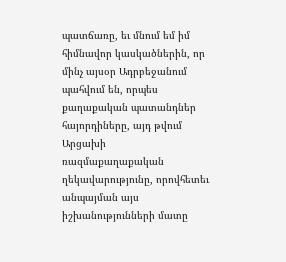պատճառը, եւ մնում եմ իմ հիմնավոր կասկածներին, որ մինչ այսօր Ադրբեջանում պահվում են, որպես քաղաքական պատանդներ հայորդիները, այդ թվում Արցախի ռազմաքաղաքական ղեկավարությունը, որովհետեւ անպայման այս իշխանությունների մատը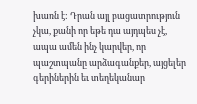խառն է: Դրան այլ բացատրություն չկա, քանի որ եթե դա այդպես չէ, ապա ամեն ինչ կարվեր, որ պաշտպանը արձագանքեր, այցելեր գերիներին եւ տեղեկանար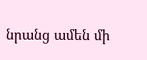նրանց ամեն մի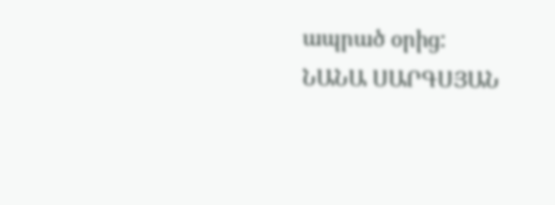ապրած օրից:
ՆԱՆԱ ՍԱՐԳՍՅԱՆ